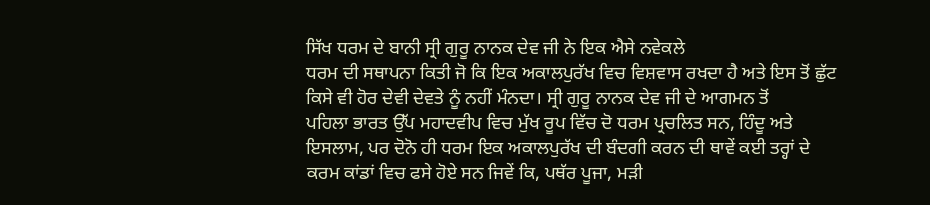ਸਿੱਖ ਧਰਮ ਦੇ ਬਾਨੀ ਸ੍ਰੀ ਗੁਰੂ ਨਾਨਕ ਦੇਵ ਜੀ ਨੇ ਇਕ ਐਸੇ ਨਵੇਕਲੇ
ਧਰਮ ਦੀ ਸਥਾਪਨਾ ਕਿਤੀ ਜੋ ਕਿ ਇਕ ਅਕਾਲਪੁਰੱਖ ਵਿਚ ਵਿਸ਼ਵਾਸ ਰਖਦਾ ਹੈ ਅਤੇ ਇਸ ਤੋਂ ਛੁੱਟ
ਕਿਸੇ ਵੀ ਹੋਰ ਦੇਵੀ ਦੇਵਤੇ ਨੂੰ ਨਹੀਂ ਮੰਨਦਾ। ਸ੍ਰੀ ਗੁਰੂ ਨਾਨਕ ਦੇਵ ਜੀ ਦੇ ਆਗਮਨ ਤੋਂ
ਪਹਿਲਾ ਭਾਰਤ ਉੱਪ ਮਹਾਦਵੀਪ ਵਿਚ ਮੁੱਖ ਰੂਪ ਵਿੱਚ ਦੋ ਧਰਮ ਪ੍ਰਚਲਿਤ ਸਨ, ਹਿੰਦੂ ਅਤੇ
ਇਸਲਾਮ, ਪਰ ਦੋਨੋ ਹੀ ਧਰਮ ਇਕ ਅਕਾਲਪੁਰੱਖ ਦੀ ਬੰਦਗੀ ਕਰਨ ਦੀ ਥਾਵੇਂ ਕਈ ਤਰ੍ਹਾਂ ਦੇ
ਕਰਮ ਕਾਂਡਾਂ ਵਿਚ ਫਸੇ ਹੋਏ ਸਨ ਜਿਵੇਂ ਕਿ, ਪਥੱਰ ਪੂਜਾ, ਮੜੀ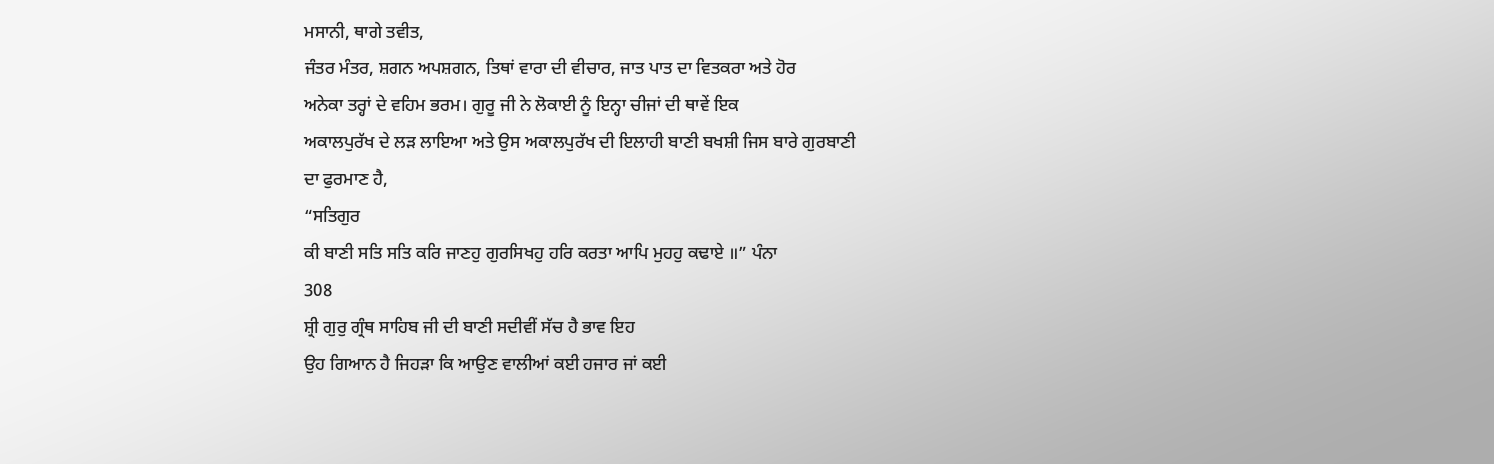ਮਸਾਨੀ, ਥਾਗੇ ਤਵੀਤ,
ਜੰਤਰ ਮੰਤਰ, ਸ਼ਗਨ ਅਪਸ਼ਗਨ, ਤਿਥਾਂ ਵਾਰਾ ਦੀ ਵੀਚਾਰ, ਜਾਤ ਪਾਤ ਦਾ ਵਿਤਕਰਾ ਅਤੇ ਹੋਰ
ਅਨੇਕਾ ਤਰ੍ਹਾਂ ਦੇ ਵਹਿਮ ਭਰਮ। ਗੁਰੂ ਜੀ ਨੇ ਲੋਕਾਈ ਨੂੰ ਇਨ੍ਹਾ ਚੀਜਾਂ ਦੀ ਥਾਵੇਂ ਇਕ
ਅਕਾਲਪੁਰੱਖ ਦੇ ਲੜ ਲਾਇਆ ਅਤੇ ਉਸ ਅਕਾਲਪੁਰੱਖ ਦੀ ਇਲਾਹੀ ਬਾਣੀ ਬਖਸ਼ੀ ਜਿਸ ਬਾਰੇ ਗੁਰਬਾਣੀ
ਦਾ ਫੁਰਮਾਣ ਹੈ,
“ਸਤਿਗੁਰ
ਕੀ ਬਾਣੀ ਸਤਿ ਸਤਿ ਕਰਿ ਜਾਣਹੁ ਗੁਰਸਿਖਹੁ ਹਰਿ ਕਰਤਾ ਆਪਿ ਮੁਹਹੁ ਕਢਾਏ ॥” ਪੰਨਾ
308
ਸ਼੍ਰੀ ਗੁਰੁ ਗ੍ਰੰਥ ਸਾਹਿਬ ਜੀ ਦੀ ਬਾਣੀ ਸਦੀਵੀਂ ਸੱਚ ਹੈ ਭਾਵ ਇਹ
ਉਹ ਗਿਆਨ ਹੈ ਜਿਹੜਾ ਕਿ ਆਉਣ ਵਾਲੀਆਂ ਕਈ ਹਜਾਰ ਜਾਂ ਕਈ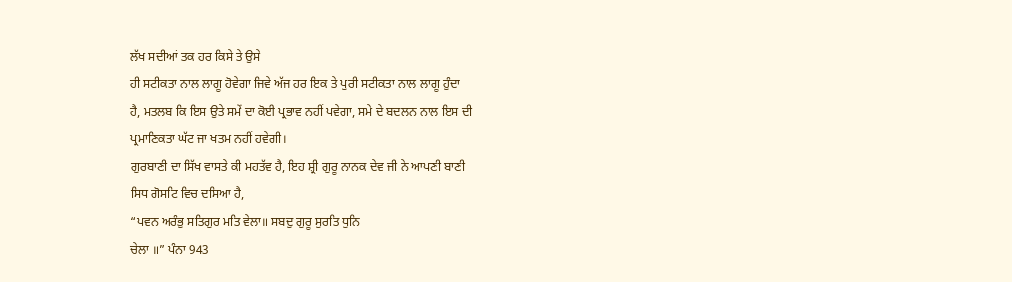ਲੱਖ ਸਦੀਆਂ ਤਕ ਹਰ ਕਿਸੇ ਤੇ ਉਸੇ
ਹੀ ਸਟੀਕਤਾ ਨਾਲ ਲਾਗੂ ਹੋਵੇਗਾ ਜਿਵੇ ਅੱਜ ਹਰ ਇਕ ਤੇ ਪੁਰੀ ਸਟੀਕਤਾ ਨਾਲ ਲਾਗੂ ਹੁੰਦਾ
ਹੈ, ਮਤਲਬ ਕਿ ਇਸ ਉਤੇ ਸਮੇਂ ਦਾ ਕੋਈ ਪ੍ਰਭਾਵ ਨਹੀਂ ਪਵੇਗਾ, ਸਮੇ ਦੇ ਬਦਲਨ ਨਾਲ ਇਸ ਦੀ
ਪ੍ਰਮਾਣਿਕਤਾ ਘੱਟ ਜਾ ਖਤਮ ਨਹੀਂ ਹਵੇਗੀ।
ਗੁਰਬਾਣੀ ਦਾ ਸਿੱਖ ਵਾਸਤੇ ਕੀ ਮਹਤੱਵ ਹੈ, ਇਹ ਸ਼੍ਰੀ ਗੁਰੂ ਨਾਨਕ ਦੇਵ ਜੀ ਨੇ ਆਪਣੀ ਬਾਣੀ
ਸਿਧ ਗੋਸਟਿ ਵਿਚ ਦਸਿਆ ਹੈ,
“ਪਵਨ ਅਰੰਭੁ ਸਤਿਗੁਰ ਮਤਿ ਵੇਲਾ॥ ਸਬਦੁ ਗੁਰੂ ਸੁਰਤਿ ਧੁਨਿ
ਚੇਲਾ ॥” ਪੰਨਾ 943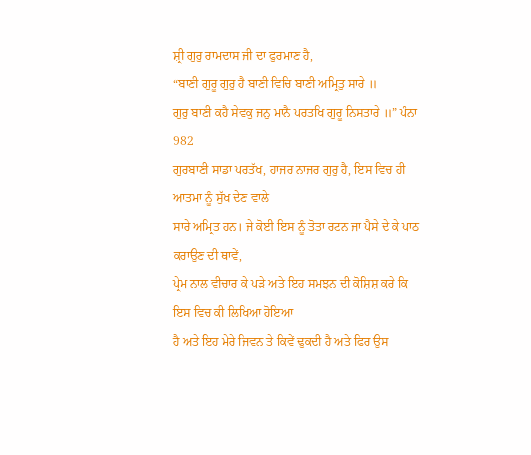ਸ਼੍ਰੀ ਗੁਰੁ ਰਾਮਦਾਸ ਜੀ ਦਾ ਫੁਰਮਾਣ ਹੈ,
“ਬਾਣੀ ਗੁਰੂ ਗੁਰੁ ਹੈ ਬਾਣੀ ਵਿਚਿ ਬਾਣੀ ਅਮ੍ਰਿਤੁ ਸਾਰੇ ॥
ਗੁਰੁ ਬਾਣੀ ਕਹੈ ਸੇਵਕੁ ਜਨੁ ਮਾਨੈ ਪਰਤਖਿ ਗੁਰੂ ਨਿਸਤਾਰੇ ॥” ਪੰਨਾ 982
ਗੁਰਬਾਣੀ ਸਾਡਾ ਪਰਤੱਖ, ਹਾਜਰ ਨਾਜਰ ਗੁਰੁ ਹੈ, ਇਸ ਵਿਚ ਹੀ ਆਤਮਾ ਨੂੰ ਸੁੱਖ ਦੇਣ ਵਾਲੇ
ਸਾਰੇ ਅਮ੍ਰਿਤ ਹਨ। ਜੇ ਕੋਈ ਇਸ ਨੂੰ ਤੋਤਾ ਰਟਨ ਜਾ ਪੈਸੇ ਦੇ ਕੇ ਪਾਠ ਕਰਾਉਣ ਦੀ ਥਾਵੇਂ,
ਪ੍ਰੇਮ ਨਾਲ ਵੀਚਾਰ ਕੇ ਪੜੇ ਅਤੇ ਇਹ ਸਮਝਨ ਦੀ ਕੋਸ਼ਿਸ਼ ਕਰੇ ਕਿ ਇਸ ਵਿਚ ਕੀ ਲਿਖਿਆ ਹੋਇਆ
ਹੈ ਅਤੇ ਇਹ ਮੇਰੇ ਜਿਵਨ ਤੇ ਕਿਵੇਂ ਢੁਕਦੀ ਹੈ ਅਤੇ ਫਿਰ ਉਸ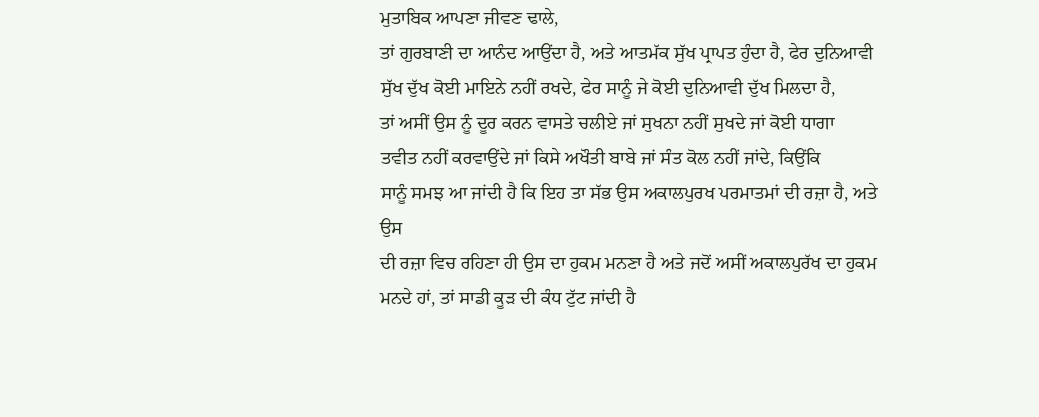ਮੁਤਾਬਿਕ ਆਪਣਾ ਜੀਵਣ ਢਾਲੇ,
ਤਾਂ ਗੁਰਬਾਣੀ ਦਾ ਆਨੰਦ ਆਉਂਦਾ ਹੈ, ਅਤੇ ਆਤਮੱਕ ਸੁੱਖ ਪ੍ਰਾਪਤ ਹੁੰਦਾ ਹੈ, ਫੇਰ ਦੁਨਿਆਵੀ
ਸੁੱਖ ਦੁੱਖ ਕੋਈ ਮਾਇਨੇ ਨਹੀਂ ਰਖਦੇ, ਫੇਰ ਸਾਨੂੰ ਜੇ ਕੋਈ ਦੁਨਿਆਵੀ ਦੁੱਖ ਮਿਲਦਾ ਹੈ,
ਤਾਂ ਅਸੀਂ ਉਸ ਨੂੰ ਦੂਰ ਕਰਨ ਵਾਸਤੇ ਚਲੀਏ ਜਾਂ ਸੁਖਨਾ ਨਹੀਂ ਸੁਖਦੇ ਜਾਂ ਕੋਈ ਧਾਗਾ
ਤਵੀਤ ਨਹੀਂ ਕਰਵਾਉਂਦੇ ਜਾਂ ਕਿਸੇ ਅਖੌਤੀ ਬਾਬੇ ਜਾਂ ਸੰਤ ਕੋਲ ਨਹੀਂ ਜਾਂਦੇ, ਕਿਉਂਕਿ
ਸਾਨੂੰ ਸਮਝ ਆ ਜਾਂਦੀ ਹੈ ਕਿ ਇਹ ਤਾ ਸੱਭ ਉਸ ਅਕਾਲਪੁਰਖ ਪਰਮਾਤਮਾਂ ਦੀ ਰਜ਼ਾ ਹੈ, ਅਤੇ ਉਸ
ਦੀ ਰਜ਼ਾ ਵਿਚ ਰਹਿਣਾ ਹੀ ਉਸ ਦਾ ਹੁਕਮ ਮਨਣਾ ਹੈ ਅਤੇ ਜਦੋਂ ਅਸੀਂ ਅਕਾਲਪੁਰੱਖ ਦਾ ਹੁਕਮ
ਮਨਦੇ ਹਾਂ, ਤਾਂ ਸਾਡੀ ਕੂੜ ਦੀ ਕੰਧ ਟੁੱਟ ਜਾਂਦੀ ਹੈ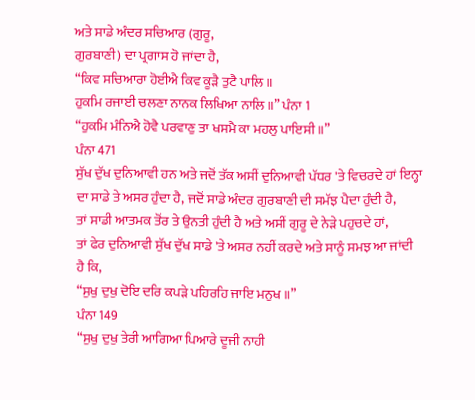ਅਤੇ ਸਾਡੇ ਅੰਦਰ ਸਚਿਆਰ (ਗੁਰੂ,
ਗੁਰਬਾਣੀ) ਦਾ ਪ੍ਰਗਾਸ ਹੋ ਜਾਂਦਾ ਹੈ,
“ਕਿਵ ਸਚਿਆਰਾ ਹੋਈਐ ਕਿਵ ਕੂੜੈ ਤੁਟੈ ਪਾਲਿ ॥
ਹੁਕਮਿ ਰਜਾਈ ਚਲਣਾ ਨਾਨਕ ਲਿਖਿਆ ਨਾਲਿ ॥” ਪੰਨਾ 1
“ਹੁਕਮਿ ਮੰਨਿਐ ਹੋਵੈ ਪਰਵਾਣੁ ਤਾ ਖਸਮੈ ਕਾ ਮਹਲੁ ਪਾਇਸੀ ॥”
ਪੰਨਾ 471
ਸੁੱਖ ਦੁੱਖ ਦੁਨਿਆਵੀ ਹਨ ਅਤੇ ਜਦੋਂ ਤੱਕ ਅਸੀਂ ਦੁਨਿਆਵੀ ਪੱਧਰ 'ਤੇ ਵਿਚਰਦੇ ਹਾਂ ਇਨ੍ਹਾ
ਦਾ ਸਾਡੇ ਤੇ ਅਸਰ ਹੁੰਦਾ ਹੈ, ਜਦੋਂ ਸਾਡੇ ਅੰਦਰ ਗੁਰਬਾਣੀ ਦੀ ਸਮੱਝ ਪੈਦਾ ਹੁੰਦੀ ਹੈ,
ਤਾਂ ਸਾਡੀ ਆਤਮਕ ਤੋਂਰ ਤੇ ਉਨਤੀ ਹੁੰਦੀ ਹੈ ਅਤੇ ਅਸੀਂ ਗੁਰੂ ਦੇ ਨੇੜੇ ਪਹੁਚਦੇ ਹਾਂ,
ਤਾਂ ਫੇਰ ਦੁਨਿਆਵੀ ਸੁੱਖ ਦੁੱਖ ਸਾਡੇ 'ਤੇ ਅਸਰ ਨਹੀਂ ਕਰਦੇ ਅਤੇ ਸਾਨੂੰ ਸਮਝ ਆ ਜਾਂਦੀ
ਹੈ ਕਿ,
“ਸੁਖੁ ਦੁਖੁ ਦੋਇ ਦਰਿ ਕਪੜੇ ਪਹਿਰਹਿ ਜਾਇ ਮਨੁਖ ॥”
ਪੰਨਾ 149
“ਸੁਖੁ ਦੁਖੁ ਤੇਰੀ ਆਗਿਆ ਪਿਆਰੇ ਦੂਜੀ ਨਾਹੀ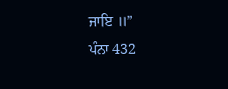ਜਾਇ ॥”
ਪੰਨਾ 432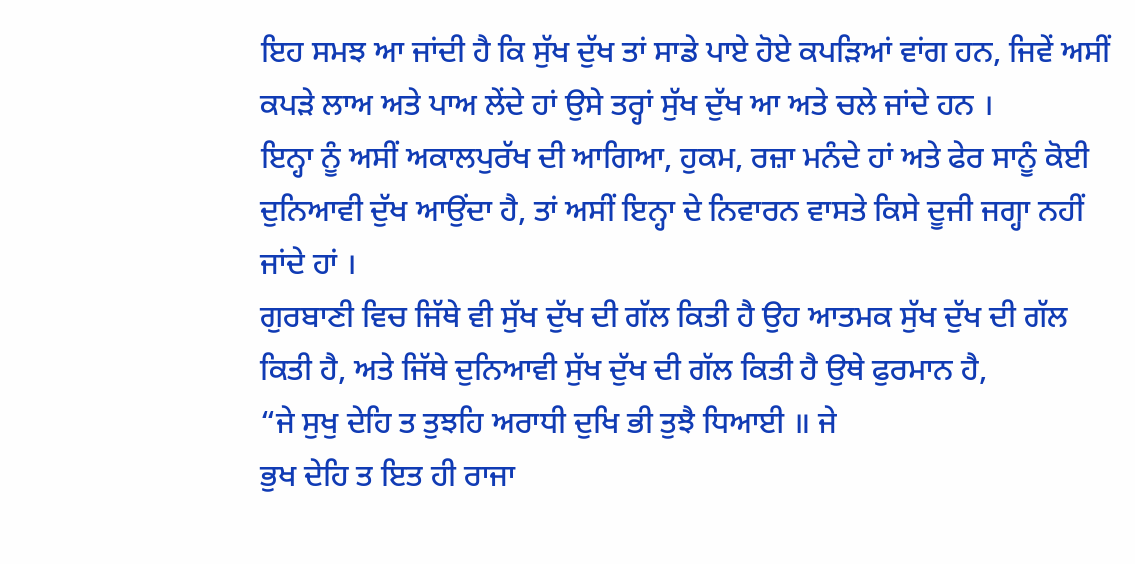ਇਹ ਸਮਝ ਆ ਜਾਂਦੀ ਹੈ ਕਿ ਸੁੱਖ ਦੁੱਖ ਤਾਂ ਸਾਡੇ ਪਾਏ ਹੋਏ ਕਪੜਿਆਂ ਵਾਂਗ ਹਨ, ਜਿਵੇਂ ਅਸੀਂ
ਕਪੜੇ ਲਾਅ ਅਤੇ ਪਾਅ ਲੇਂਦੇ ਹਾਂ ਉਸੇ ਤਰ੍ਹਾਂ ਸੁੱਖ ਦੁੱਖ ਆ ਅਤੇ ਚਲੇ ਜਾਂਦੇ ਹਨ ।
ਇਨ੍ਹਾ ਨੂੰ ਅਸੀਂ ਅਕਾਲਪੁਰੱਖ ਦੀ ਆਗਿਆ, ਹੁਕਮ, ਰਜ਼ਾ ਮਨੰਦੇ ਹਾਂ ਅਤੇ ਫੇਰ ਸਾਨੂੰ ਕੋਈ
ਦੁਨਿਆਵੀ ਦੁੱਖ ਆਉਂਦਾ ਹੈ, ਤਾਂ ਅਸੀਂ ਇਨ੍ਹਾ ਦੇ ਨਿਵਾਰਨ ਵਾਸਤੇ ਕਿਸੇ ਦੂਜੀ ਜਗ੍ਹਾ ਨਹੀਂ
ਜਾਂਦੇ ਹਾਂ ।
ਗੁਰਬਾਣੀ ਵਿਚ ਜਿੱਥੇ ਵੀ ਸੁੱਖ ਦੁੱਖ ਦੀ ਗੱਲ ਕਿਤੀ ਹੈ ਉਹ ਆਤਮਕ ਸੁੱਖ ਦੁੱਖ ਦੀ ਗੱਲ
ਕਿਤੀ ਹੈ, ਅਤੇ ਜਿੱਥੇ ਦੁਨਿਆਵੀ ਸੁੱਖ ਦੁੱਖ ਦੀ ਗੱਲ ਕਿਤੀ ਹੈ ਉਥੇ ਫੁਰਮਾਨ ਹੈ,
“ਜੇ ਸੁਖੁ ਦੇਹਿ ਤ ਤੁਝਹਿ ਅਰਾਧੀ ਦੁਖਿ ਭੀ ਤੁਝੈ ਧਿਆਈ ॥ ਜੇ
ਭੁਖ ਦੇਹਿ ਤ ਇਤ ਹੀ ਰਾਜਾ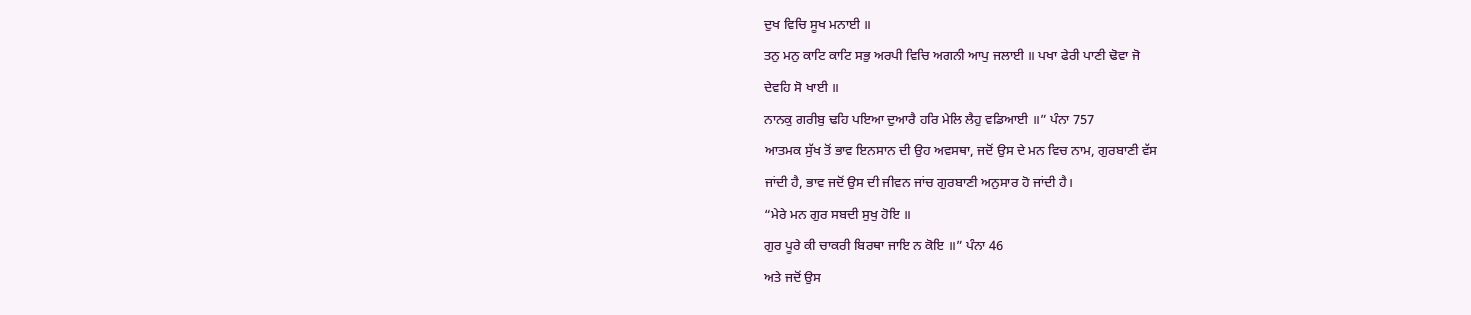ਦੁਖ ਵਿਚਿ ਸੂਖ ਮਨਾਈ ॥
ਤਨੁ ਮਨੁ ਕਾਟਿ ਕਾਟਿ ਸਭੁ ਅਰਪੀ ਵਿਚਿ ਅਗਨੀ ਆਪੁ ਜਲਾਈ ॥ ਪਖਾ ਫੇਰੀ ਪਾਣੀ ਢੋਵਾ ਜੋ
ਦੇਵਹਿ ਸੋ ਖਾਈ ॥
ਨਾਨਕੁ ਗਰੀਬੁ ਢਹਿ ਪਇਆ ਦੁਆਰੈ ਹਰਿ ਮੇਲਿ ਲੈਹੁ ਵਡਿਆਈ ॥” ਪੰਨਾ 757
ਆਤਮਕ ਸੁੱਖ ਤੋਂ ਭਾਵ ਇਨਸਾਨ ਦੀ ਉਹ ਅਵਸਥਾ, ਜਦੋਂ ਉਸ ਦੇ ਮਨ ਵਿਚ ਨਾਮ, ਗੁਰਬਾਣੀ ਵੱਸ
ਜਾਂਦੀ ਹੈ, ਭਾਵ ਜਦੋਂ ਉਸ ਦੀ ਜੀਵਨ ਜਾਂਚ ਗੁਰਬਾਣੀ ਅਨੁਸਾਰ ਹੋ ਜਾਂਦੀ ਹੈ।
“ਮੇਰੇ ਮਨ ਗੁਰ ਸਬਦੀ ਸੁਖੁ ਹੋਇ ॥
ਗੁਰ ਪੂਰੇ ਕੀ ਚਾਕਰੀ ਬਿਰਥਾ ਜਾਇ ਨ ਕੋਇ ॥” ਪੰਨਾ 46
ਅਤੇ ਜਦੋਂ ਉਸ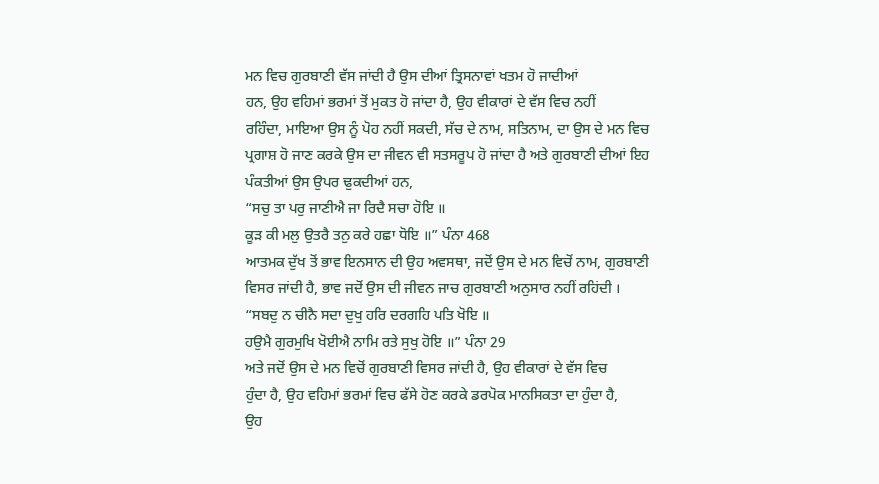ਮਨ ਵਿਚ ਗੁਰਬਾਣੀ ਵੱਸ ਜਾਂਦੀ ਹੈ ਉਸ ਦੀਆਂ ਤ੍ਰਿਸਨਾਵਾਂ ਖਤਮ ਹੋ ਜਾਦੀਆਂ
ਹਨ, ਉਹ ਵਹਿਮਾਂ ਭਰਮਾਂ ਤੋਂ ਮੁਕਤ ਹੋ ਜਾਂਦਾ ਹੈ, ਉਹ ਵੀਕਾਰਾਂ ਦੇ ਵੱਸ ਵਿਚ ਨਹੀਂ
ਰਹਿੰਦਾ, ਮਾਇਆ ਉਸ ਨੂੰ ਪੋਹ ਨਹੀਂ ਸਕਦੀ, ਸੱਚ ਦੇ ਨਾਮ, ਸਤਿਨਾਮ, ਦਾ ਉਸ ਦੇ ਮਨ ਵਿਚ
ਪ੍ਰਗਾਸ਼ ਹੋ ਜਾਣ ਕਰਕੇ ਉਸ ਦਾ ਜੀਵਨ ਵੀ ਸਤਸਰੂਪ ਹੋ ਜਾਂਦਾ ਹੈ ਅਤੇ ਗੁਰਬਾਣੀ ਦੀਆਂ ਇਹ
ਪੰਕਤੀਆਂ ਉਸ ਉਪਰ ਢੁਕਦੀਆਂ ਹਨ,
“ਸਚੁ ਤਾ ਪਰੁ ਜਾਣੀਐ ਜਾ ਰਿਦੈ ਸਚਾ ਹੋਇ ॥
ਕੂੜ ਕੀ ਮਲੁ ਉਤਰੈ ਤਨੁ ਕਰੇ ਹਛਾ ਧੋਇ ॥” ਪੰਨਾ 468
ਆਤਮਕ ਦੁੱਖ ਤੋਂ ਭਾਵ ਇਨਸਾਨ ਦੀ ਉਹ ਅਵਸਥਾ, ਜਦੋਂ ਉਸ ਦੇ ਮਨ ਵਿਚੋਂ ਨਾਮ, ਗੁਰਬਾਣੀ
ਵਿਸਰ ਜਾਂਦੀ ਹੈ, ਭਾਵ ਜਦੋਂ ਉਸ ਦੀ ਜੀਵਨ ਜਾਚ ਗੁਰਬਾਣੀ ਅਨੁਸਾਰ ਨਹੀਂ ਰਹਿਂਦੀ ।
“ਸਬਦੁ ਨ ਚੀਨੈ ਸਦਾ ਦੁਖੁ ਹਰਿ ਦਰਗਹਿ ਪਤਿ ਖੋਇ ॥
ਹਉਮੈ ਗੁਰਮੁਖਿ ਖੋਈਐ ਨਾਮਿ ਰਤੇ ਸੁਖੁ ਹੋਇ ॥” ਪੰਨਾ 29
ਅਤੇ ਜਦੋਂ ਉਸ ਦੇ ਮਨ ਵਿਚੋਂ ਗੁਰਬਾਣੀ ਵਿਸਰ ਜਾਂਦੀ ਹੈ, ਉਹ ਵੀਕਾਰਾਂ ਦੇ ਵੱਸ ਵਿਚ
ਹੁੰਦਾ ਹੈ, ਉਹ ਵਹਿਮਾਂ ਭਰਮਾਂ ਵਿਚ ਫੱਸੇ ਹੋਣ ਕਰਕੇ ਡਰਪੋਕ ਮਾਨਸਿਕਤਾ ਦਾ ਹੁੰਦਾ ਹੈ,
ਉਹ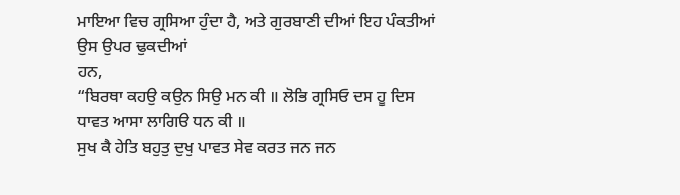ਮਾਇਆ ਵਿਚ ਗ੍ਰਸਿਆ ਹੁੰਦਾ ਹੈ, ਅਤੇ ਗੁਰਬਾਣੀ ਦੀਆਂ ਇਹ ਪੰਕਤੀਆਂ ਉਸ ਉਪਰ ਢੁਕਦੀਆਂ
ਹਨ,
“ਬਿਰਥਾ ਕਹਉ ਕਉਨ ਸਿਉ ਮਨ ਕੀ ॥ ਲੋਭਿ ਗ੍ਰਸਿਓ ਦਸ ਹੂ ਦਿਸ
ਧਾਵਤ ਆਸਾ ਲਾਗਿੳ ਧਨ ਕੀ ॥
ਸੁਖ ਕੈ ਹੇਤਿ ਬਹੁਤੁ ਦੁਖੁ ਪਾਵਤ ਸੇਵ ਕਰਤ ਜਨ ਜਨ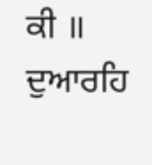ਕੀ ॥ ਦੁਆਰਹਿ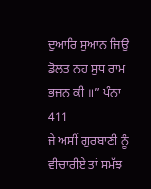ਦੁਆਰਿ ਸੁਆਨ ਜਿਉ
ਡੋਲਤ ਨਹ ਸੁਧ ਰਾਮ ਭਜਨ ਕੀ ॥” ਪੰਨਾ 411
ਜੇ ਅਸੀਂ ਗੁਰਬਾਣੀ ਨੂੰ ਵੀਚਾਰੀਏ ਤਾਂ ਸਮੱਝ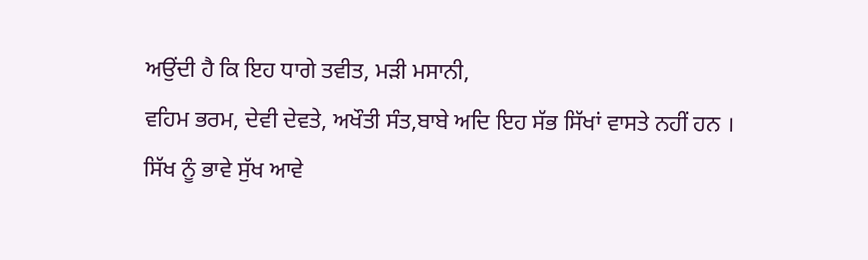ਅਉਂਦੀ ਹੈ ਕਿ ਇਹ ਧਾਗੇ ਤਵੀਤ, ਮੜੀ ਮਸਾਨੀ,
ਵਹਿਮ ਭਰਮ, ਦੇਵੀ ਦੇਵਤੇ, ਅਖੌਤੀ ਸੰਤ,ਬਾਬੇ ਅਦਿ ਇਹ ਸੱਭ ਸਿੱਖਾਂ ਵਾਸਤੇ ਨਹੀਂ ਹਨ ।
ਸਿੱਖ ਨੂੰ ਭਾਵੇ ਸੁੱਖ ਆਵੇ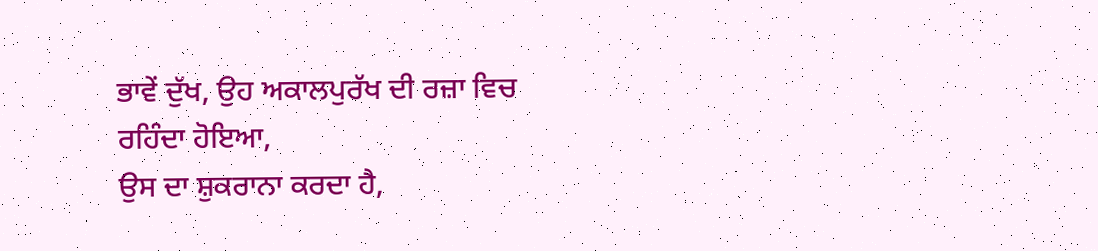ਭਾਵੇਂ ਦੁੱਖ, ਉਹ ਅਕਾਲਪੁਰੱਖ ਦੀ ਰਜ਼ਾ ਵਿਚ
ਰਹਿੰਦਾ ਹੋਇਆ,
ਉਸ ਦਾ ਸ਼ੁਕਰਾਨਾ ਕਰਦਾ ਹੈ,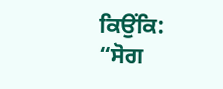ਕਿਉਂਕਿ:
“ਸੋਗ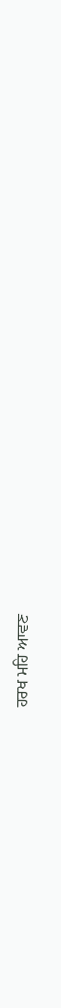ਹਰਖ ਮਹਿ ਆਵਣ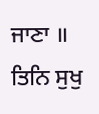ਜਾਣਾ ॥ ਤਿਨਿ ਸੁਖੁ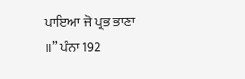ਪਾਇਆ ਜੋ ਪ੍ਰਭ ਭਾਣਾ
॥” ਪੰਨਾ 192